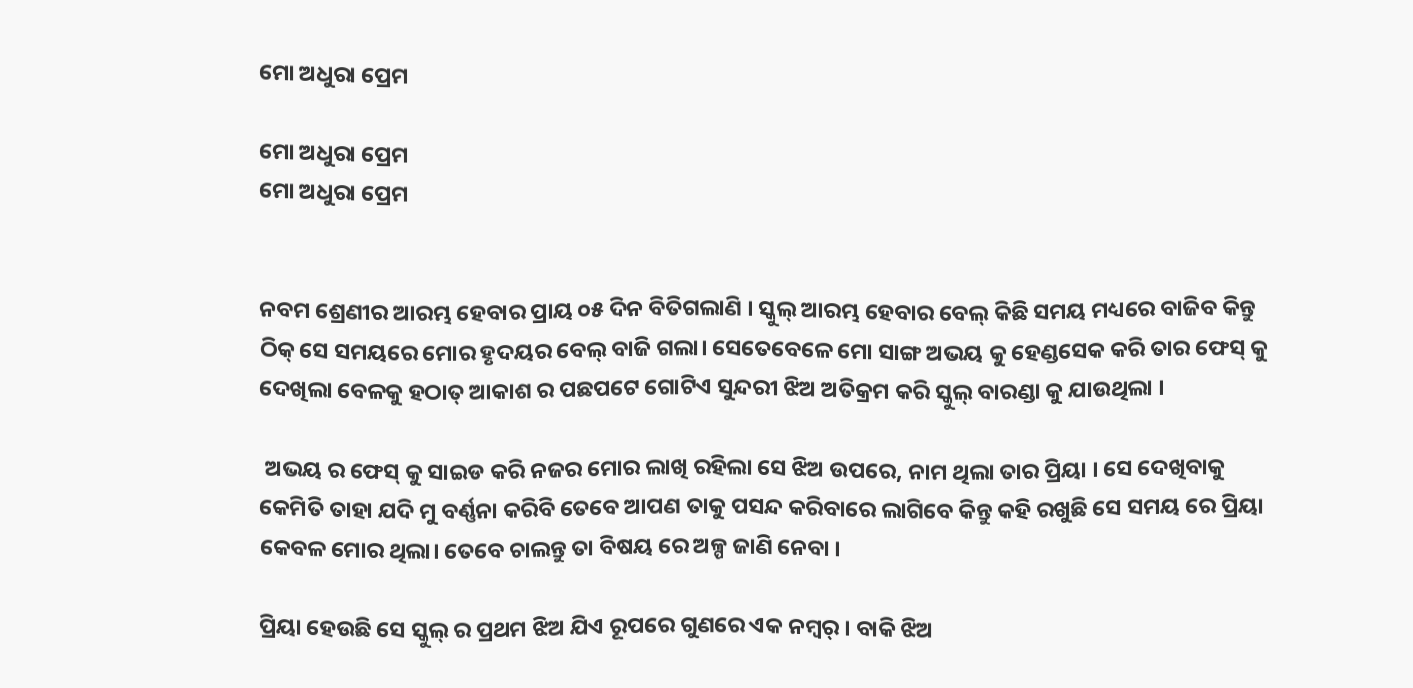ମୋ ଅଧୁରା ପ୍ରେମ

ମୋ ଅଧୁରା ପ୍ରେମ
ମୋ ଅଧୁରା ପ୍ରେମ


ନବମ ଶ୍ରେଣୀର ଆରମ୍ଭ ହେବାର ପ୍ରାୟ ୦୫ ଦିନ ବିତିଗଲାଣି । ସ୍କୁଲ୍ ଆରମ୍ଭ ହେବାର ବେଲ୍ କିଛି ସମୟ ମଧ୍ୟରେ ବାଜିବ କିନ୍ତୁ ଠିକ୍ ସେ ସମୟରେ ମୋର ହୃଦୟର ବେଲ୍ ବାଜି ଗଲା। ସେତେବେଳେ ମୋ ସାଙ୍ଗ ଅଭୟ କୁ ହେଣ୍ଡସେକ କରି ତାର ଫେସ୍ କୁ ଦେଖିଲା ବେଳକୁ ହଠାତ୍ ଆକାଶ ର ପଛପଟେ ଗୋଟିଏ ସୁନ୍ଦରୀ ଝିଅ ଅତିକ୍ରମ କରି ସ୍କୁଲ୍ ବାରଣ୍ଡା କୁ ଯାଉଥିଲା ।

 ଅଭୟ ର ଫେସ୍ କୁ ସାଇଡ କରି ନଜର ମୋର ଲାଖି ରହିଲା ସେ ଝିଅ ଉପରେ, ନାମ ଥିଲା ତାର ପ୍ରିୟା । ସେ ଦେଖିବାକୁ କେମିତି ତାହା ଯଦି ମୁ ବର୍ଣ୍ଣନା କରିବି ତେବେ ଆପଣ ତାକୁ ପସନ୍ଦ କରିବାରେ ଲାଗିବେ କିନ୍ତୁ କହି ରଖୁଛି ସେ ସମୟ ରେ ପ୍ରିୟା କେବଳ ମୋର ଥିଲା। ତେବେ ଚାଲନ୍ତୁ ତା ବିଷୟ ରେ ଅଳ୍ପ ଜାଣି ନେବା ।

ପ୍ରିୟା ହେଉଛି ସେ ସ୍କୁଲ୍ ର ପ୍ରଥମ ଝିଅ ଯିଏ ରୂପରେ ଗୁଣରେ ଏକ ନମ୍ବର୍ । ବାକି ଝିଅ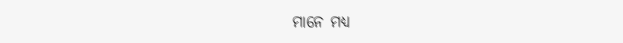ମାନେ ମଧ୍ୟ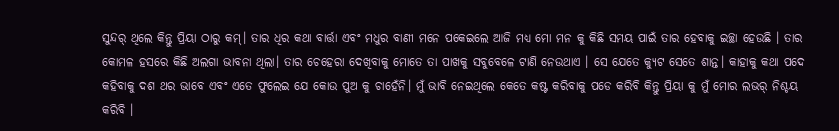ସୁନ୍ଦର୍ ଥିଲେ କିନ୍ତୁ ପ୍ରିୟା ଠାରୁ କମ୍। ତାର ଧିର କଥା ବାର୍ତ୍ତା ଏବଂ ମଧୁର ବାଣୀ ମନେ ପକେଇଲେ ଆଜି ମଧ୍ୟ ମୋ ମନ କୁ କିଛି ସମୟ ପାଇଁ ତାର ହେବାକୁ ଇଚ୍ଛା ହେଉଛି । ତାର କୋମଳ ହସରେ କିଛି ଅଲଗା ଭାବନା ଥିଲା। ତାର ଚେହେରା ଦେଖିବାକୁ ମୋତେ ତା ପାଖକୁ ସବୁବେଳେ ଟାଣି ନେଉଥାଏ । ସେ ଯେତେ କ୍ୟୁଟ ସେତେ ଶାନ୍ତ। କାହାକୁ କଥା ପଦେ କହିବାକୁ ଦଶ ଥର ଭାବେ ଏବଂ ଏତେ ଫୁଲେଇ ଯେ କୋଉ ପୁଅ କୁ ଚାହେଁନି। ମୁଁ ଭାବି ନେଇଥିଲେ କେତେ କଷ୍ଟ କରିବାକୁ ପଡେ କରିବି କିନ୍ତୁ ପ୍ରିୟା କୁ ମୁଁ ମୋର ଲଭର୍ ନିଶ୍ଚୟ କରିବି ।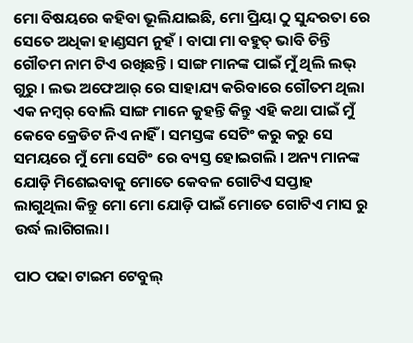ମୋ ବିଷୟରେ କହିବା ଭୂଲିଯାଇଛି, ମୋ ପ୍ରିୟା ଠୁ ସୁନ୍ଦରତା ରେ ସେତେ ଅଧିକା ହାଣ୍ଡସମ ନୁହଁ । ବାପା ମା ବହୁତ୍ ଭାବି ଚିନ୍ତି ଗୌତମ ନାମ ଟିଏ ରଖିଛନ୍ତି । ସାଙ୍ଗ ମାନଙ୍କ ପାଇଁ ମୁଁ ଥିଲି ଲଭ୍ ଗୁରୁ । ଲଭ ଅଫେଆର୍ ରେ ସାହାଯ୍ୟ କରିବାରେ ଗୌତମ ଥିଲା ଏକ ନମ୍ବର୍ ବୋଲି ସାଙ୍ଗ ମାନେ କୁହନ୍ତି କିନ୍ତୁ ଏହି କଥା ପାଇଁ ମୁଁ କେବେ କ୍ରେଡିଟ ନିଏ ନାହିଁ । ସମସ୍ତଙ୍କ ସେଟିଂ କରୁ କରୁ ସେ ସମୟରେ ମୁଁ ମୋ ସେଟିଂ ରେ ବ୍ୟସ୍ତ ହୋଇଗଲି । ଅନ୍ୟ ମାନଙ୍କ ଯୋଡ଼ି ମିଶେଇବାକୁ ମୋତେ କେବଳ ଗୋଟିଏ ସପ୍ତାହ ଲାଗୁଥିଲା କିନ୍ତୁ ମୋ ମୋ ଯୋଡ଼ି ପାଇଁ ମୋତେ ଗୋଟିଏ ମାସ ରୁ ଉର୍ଦ୍ଧ ଲାଗିଗଲା।

ପାଠ ପଢା ଟାଇମ ଟେବୁଲ୍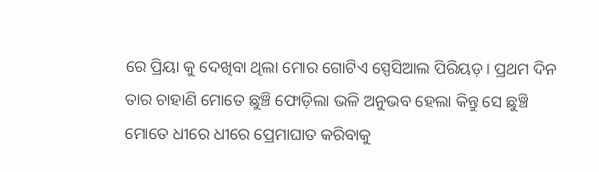ରେ ପ୍ରିୟା କୁ ଦେଖିବା ଥିଲା ମୋର ଗୋଟିଏ ସ୍ପେସିଆଲ ପିରିୟଡ଼। ପ୍ରଥମ ଦିନ ତାର ଚାହାଣି ମୋତେ ଛୁଞ୍ଚି ଫୋଡ଼ିଲା ଭଳି ଅନୁଭବ ହେଲା କିନ୍ତୁ ସେ ଛୁଞ୍ଚି ମୋତେ ଧୀରେ ଧୀରେ ପ୍ରେମାଘାତ କରିବାକୁ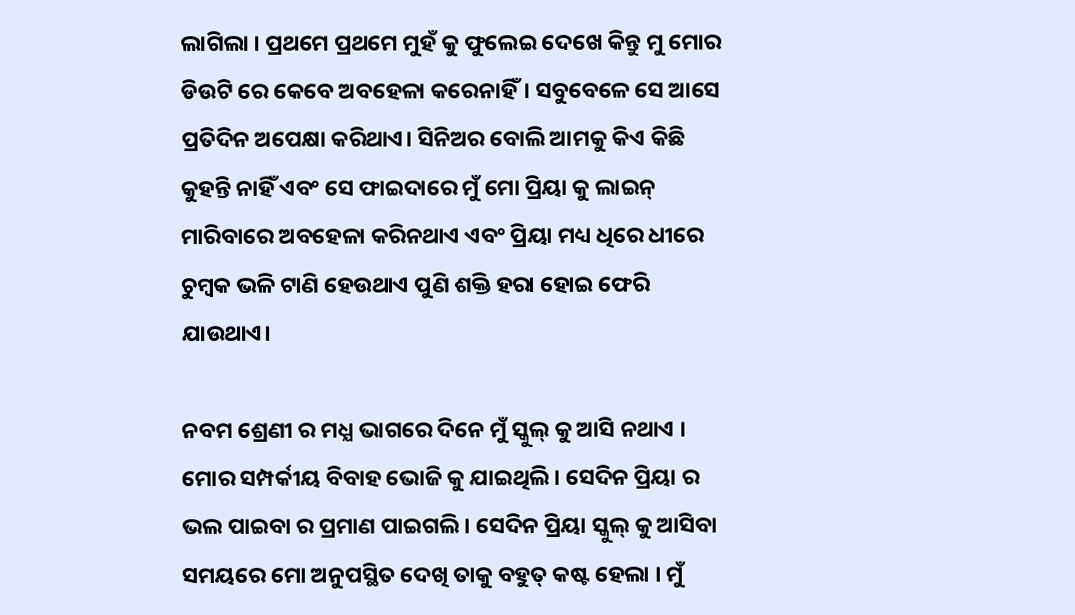ଲାଗିଲା । ପ୍ରଥମେ ପ୍ରଥମେ ମୁହଁ କୁ ଫୁଲେଇ ଦେଖେ କିନ୍ତୁ ମୁ ମୋର ଡିଉଟି ରେ କେବେ ଅବହେଳା କରେନାହିଁ। ସବୁବେଳେ ସେ ଆସେ ପ୍ରତିଦିନ ଅପେକ୍ଷା କରିଥାଏ। ସିନିଅର ବୋଲି ଆମକୁ କିଏ କିଛି କୁହନ୍ତି ନାହିଁ ଏବଂ ସେ ଫାଇଦାରେ ମୁଁ ମୋ ପ୍ରିୟା କୁ ଲାଇନ୍ ମାରିବାରେ ଅବହେଳା କରିନଥାଏ ଏବଂ ପ୍ରିୟା ମଧ୍ୟ ଧିରେ ଧୀରେ ଚୁମ୍ବକ ଭଳି ଟାଣି ହେଉଥାଏ ପୁଣି ଶକ୍ତି ହରା ହୋଇ ଫେରି ଯାଉଥାଏ।

ନବମ ଶ୍ରେଣୀ ର ମଧ୍ଯ ଭାଗରେ ଦିନେ ମୁଁ ସ୍କୁଲ୍ କୁ ଆସି ନଥାଏ । ମୋର ସମ୍ପର୍କୀୟ ବିବାହ ଭୋଜି କୁ ଯାଇଥିଲି। ସେଦିନ ପ୍ରିୟା ର ଭଲ ପାଇବା ର ପ୍ରମାଣ ପାଇଗଲି। ସେଦିନ ପ୍ରିୟା ସ୍କୁଲ୍ କୁ ଆସିବା ସମୟରେ ମୋ ଅନୁପସ୍ଥିତ ଦେଖି ତାକୁ ବହୁତ୍ କଷ୍ଟ ହେଲା । ମୁଁ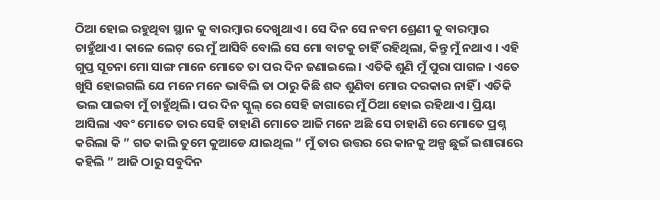ଠିଆ ହୋଇ ରହୁଥିବା ସ୍ଥାନ କୁ ବାରମ୍ବାର ଦେଖୁଥାଏ । ସେ ଦିନ ସେ ନବମ ଶ୍ରେଣୀ କୁ ବାରମ୍ବାର ଚାହୁଁଥାଏ। କାଳେ ଲେଟ୍ ରେ ମୁଁ ଆସିବି ବୋଲି ସେ ମୋ ବାଟକୁ ଚାହିଁ ରହିଥିଲା, କିନ୍ତୁ ମୁଁ ନଥାଏ । ଏହି ଗୁପ୍ତ ସୂଚନା ମୋ ସାଙ୍ଗ ମାନେ ମୋତେ ତା ପର ଦିନ ଜଣାଇଲେ । ଏତିକି ଶୁଣି ମୁଁ ପୁରା ପାଗଳ । ଏତେ ଖୁସି ହୋଇଗଲି ଯେ ମନେ ମନେ ଭାବିଲି ତା ଠାରୁ କିଛି ଶବ୍ଦ ଶୁଣିବା ମୋର ଦରକାର ନାହିଁ । ଏତିକି ଭଲ ପାଇବା ମୁଁ ଚାହୁଁଥିଲି। ପର ଦିନ ସ୍କୁଲ୍ ରେ ସେହି ଜାଗାରେ ମୁଁ ଠିଆ ହୋଇ ରହିଥାଏ । ପ୍ରିୟା ଆସିଲା ଏବଂ ମୋତେ ତାର ସେହି ଚାହାଣି ମୋତେ ଆଜି ମନେ ଅଛି ସେ ଚାହାଣି ରେ ମୋତେ ପ୍ରଶ୍ନ କରିଲା କି ” ଗତ କାଲି ତୁମେ କୁଆଡେ ଯାଇଥିଲ ” ମୁଁ ତାର ଉତ୍ତର ରେ କାନକୁ ଅଳ୍ପ ଛୁଇଁ ଇଶାରାରେ କହିଲି ” ଆଜି ଠାରୁ ସବୁଦିନ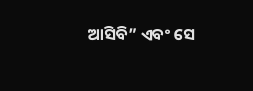ଆସିବି” ଏବଂ ସେ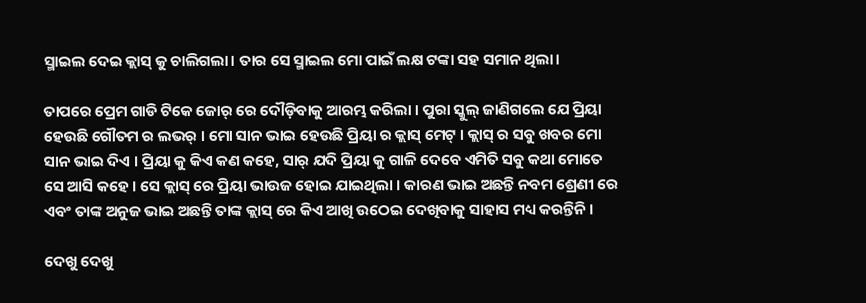ସ୍ମାଇଲ ଦେଇ କ୍ଲାସ୍ କୁ ଚାଲିଗଲା। ତାର ସେ ସ୍ମାଇଲ ମୋ ପାଇଁ ଲକ୍ଷ ଟଙ୍କା ସହ ସମାନ ଥିଲା।

ତାପରେ ପ୍ରେମ ଗାଡି ଟିକେ ଜୋର୍ ରେ ଦୌଡ଼ିବାକୁ ଆରମ୍ଭ କରିଲା । ପୁରା ସ୍କୁଲ୍ ଜାଣିଗଲେ ଯେ ପ୍ରିୟା ହେଉଛି ଗୌତମ ର ଲଭର୍ । ମୋ ସାନ ଭାଇ ହେଉଛି ପ୍ରିୟା ର କ୍ଲାସ୍ ମେଟ୍ । କ୍ଲାସ୍ ର ସବୁ ଖବର ମୋ ସାନ ଭାଇ ଦିଏ । ପ୍ରିୟା କୁ କିଏ କଣ କହେ, ସାର୍ ଯଦି ପ୍ରିୟା କୁ ଗାଳି ଦେବେ ଏମିତି ସବୁ କଥା ମୋତେ ସେ ଆସି କହେ । ସେ କ୍ଲାସ୍ ରେ ପ୍ରିୟା ଭାଉଜ ହୋଇ ଯାଇଥିଲା । କାରଣ ଭାଇ ଅଛନ୍ତି ନବମ ଶ୍ରେଣୀ ରେ ଏବଂ ତାଙ୍କ ଅନୁଜ ଭାଇ ଅଛନ୍ତି ତାଙ୍କ କ୍ଲାସ୍ ରେ କିଏ ଆଖି ଉଠେଇ ଦେଖିବାକୁ ସାହାସ ମଧ୍ୟ କରନ୍ତିନି ।

ଦେଖୁ ଦେଖୁ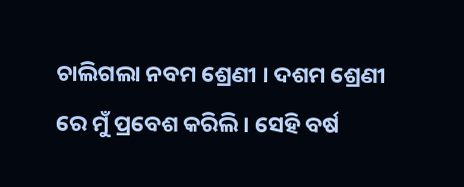ଚାଲିଗଲା ନବମ ଶ୍ରେଣୀ । ଦଶମ ଶ୍ରେଣୀ ରେ ମୁଁ ପ୍ରବେଶ କରିଲି । ସେହି ବର୍ଷ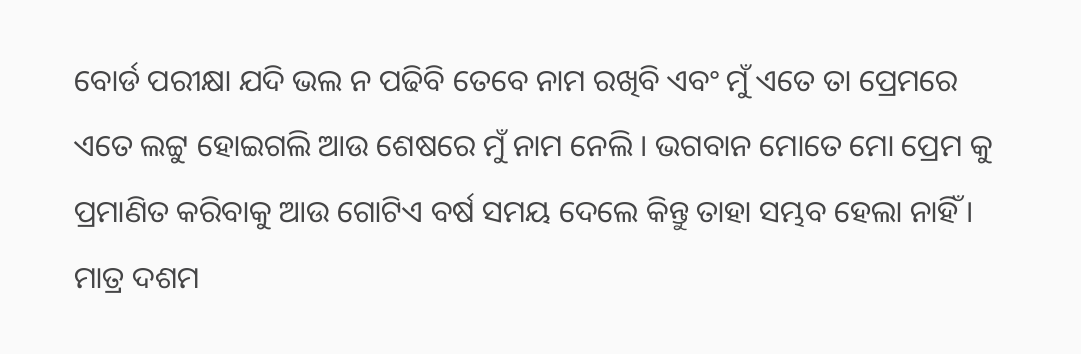ବୋର୍ଡ ପରୀକ୍ଷା ଯଦି ଭଲ ନ ପଢିବି ତେବେ ନାମ ରଖିବି ଏବଂ ମୁଁ ଏତେ ତା ପ୍ରେମରେ ଏତେ ଲଟ୍ଟୁ ହୋଇଗଲି ଆଉ ଶେଷରେ ମୁଁ ନାମ ନେଲି । ଭଗବାନ ମୋତେ ମୋ ପ୍ରେମ କୁ ପ୍ରମାଣିତ କରିବାକୁ ଆଉ ଗୋଟିଏ ବର୍ଷ ସମୟ ଦେଲେ କିନ୍ତୁ ତାହା ସମ୍ଭବ ହେଲା ନାହିଁ । ମାତ୍ର ଦଶମ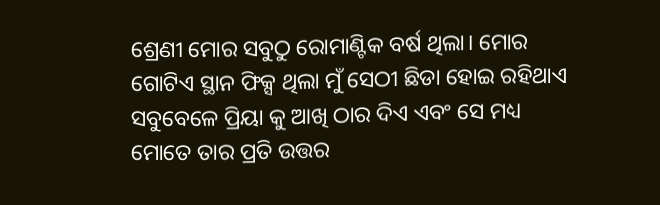ଶ୍ରେଣୀ ମୋର ସବୁଠୁ ରୋମାଣ୍ଟିକ ବର୍ଷ ଥିଲା। ମୋର ଗୋଟିଏ ସ୍ଥାନ ଫିକ୍ସ ଥିଲା ମୁଁ ସେଠୀ ଛିଡା ହୋଇ ରହିଥାଏ ସବୁବେଳେ ପ୍ରିୟା କୁ ଆଖି ଠାର ଦିଏ ଏବଂ ସେ ମଧ୍ୟ ମୋତେ ତାର ପ୍ରତି ଉତ୍ତର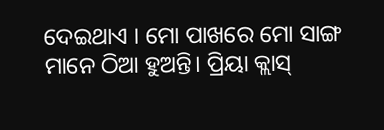ଦେଇଥାଏ । ମୋ ପାଖରେ ମୋ ସାଙ୍ଗ ମାନେ ଠିଆ ହୁଅନ୍ତି। ପ୍ରିୟା କ୍ଲାସ୍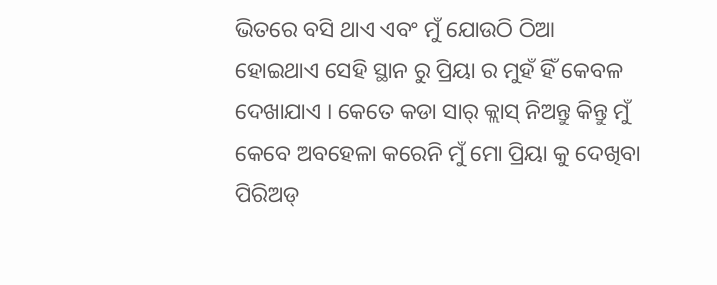ଭିତରେ ବସି ଥାଏ ଏବଂ ମୁଁ ଯୋଉଠି ଠିଆ ହୋଇଥାଏ ସେହି ସ୍ଥାନ ରୁ ପ୍ରିୟା ର ମୁହଁ ହିଁ କେବଳ ଦେଖାଯାଏ । କେତେ କଡା ସାର୍ କ୍ଲାସ୍ ନିଅନ୍ତୁ କିନ୍ତୁ ମୁଁ କେବେ ଅବହେଳା କରେନି ମୁଁ ମୋ ପ୍ରିୟା କୁ ଦେଖିବା ପିରିଅଡ୍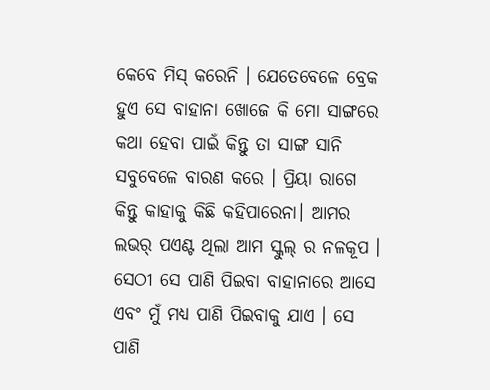କେବେ ମିସ୍ କରେନି । ଯେତେବେଳେ ବ୍ରେକ ହୁଏ ସେ ବାହାନା ଖୋଜେ କି ମୋ ସାଙ୍ଗରେ କଥା ହେବା ପାଇଁ କିନ୍ତୁ ତା ସାଙ୍ଗ ସାନି ସବୁବେଳେ ବାରଣ କରେ । ପ୍ରିୟା ରାଗେ କିନ୍ତୁ କାହାକୁ କିଛି କହିପାରେନା। ଆମର ଲଭର୍ ପଏଣ୍ଟ ଥିଲା ଆମ ସ୍କୁଲ୍ ର ନଳକୂପ । ସେଠୀ ସେ ପାଣି ପିଇବା ବାହାନାରେ ଆସେ ଏବଂ ମୁଁ ମଧ୍ୟ ପାଣି ପିଇବାକୁ ଯାଏ । ସେ ପାଣି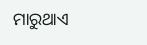ମାରୁଥାଏ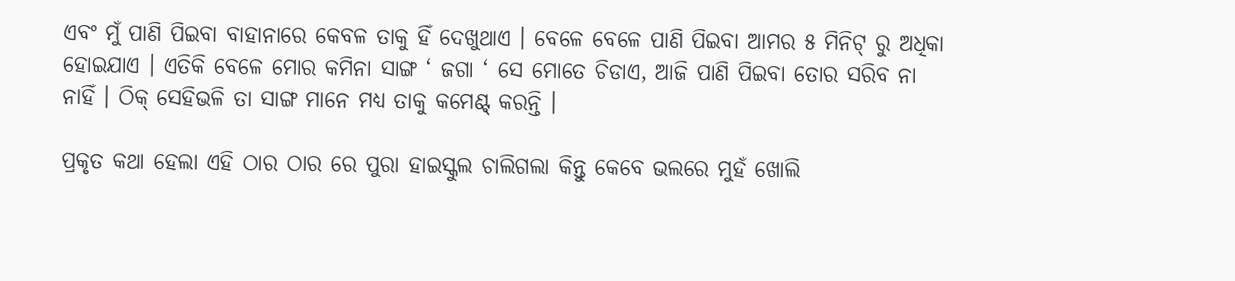ଏବଂ ମୁଁ ପାଣି ପିଇବା ବାହାନାରେ କେବଳ ତାକୁ ହିଁ ଦେଖୁଥାଏ । ବେଳେ ବେଳେ ପାଣି ପିଇବା ଆମର ୫ ମିନିଟ୍ ରୁ ଅଧିକା ହୋଇଯାଏ । ଏତିକି ବେଳେ ମୋର କମିନା ସାଙ୍ଗ ‘ ଜଗା ‘ ସେ ମୋତେ ଚିଡାଏ, ଆଜି ପାଣି ପିଇବା ତୋର ସରିବ ନା ନାହିଁ । ଠିକ୍ ସେହିଭଳି ତା ସାଙ୍ଗ ମାନେ ମଧ୍ଯ ତାକୁ କମେଣ୍ଟ୍ କରନ୍ତି ।

ପ୍ରକୃତ କଥା ହେଲା ଏହି ଠାର ଠାର ରେ ପୁରା ହାଇସ୍କୁଲ ଚାଲିଗଲା କିନ୍ତୁ କେବେ ଭଲରେ ମୁହଁ ଖୋଲି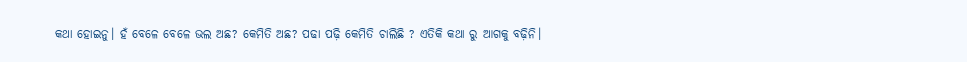କଥା ହୋଇନୁ। ହଁ ବେଳେ ବେଳେ ଭଲ ଅଛ? କେମିତି ଅଛ? ପଢା ପଢ଼ି କେମିତି ଚାଲିଛି ? ଏତିକି କଥା ରୁ ଆଗକୁ ବଢ଼ିନି।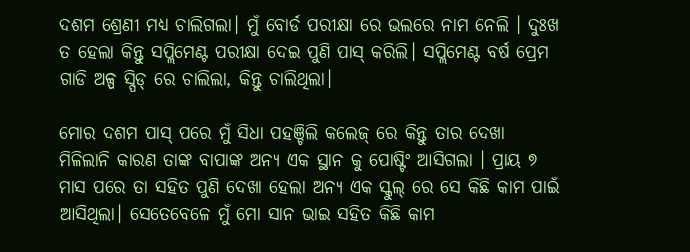ଦଶମ ଶ୍ରେଣୀ ମଧ୍ୟ ଚାଲିଗଲା। ମୁଁ ବୋର୍ଡ ପରୀକ୍ଷା ରେ ଭଲରେ ନାମ ନେଲି । ଦୁଃଖ ତ ହେଲା କିନ୍ତୁ ସପ୍ଲିମେଣ୍ଟ ପରୀକ୍ଷା ଦେଇ ପୁଣି ପାସ୍ କରିଲି। ସପ୍ଲିମେଣ୍ଟ ବର୍ଷ ପ୍ରେମ ଗାଡି ଅଳ୍ପ ସ୍ପିଡ୍ ରେ ଚାଲିଲା, କିନ୍ତୁ ଚାଲିଥିଲା।

ମୋର ଦଶମ ପାସ୍ ପରେ ମୁଁ ସିଧା ପହଞ୍ଚିଲି କଲେଜ୍ ରେ କିନ୍ତୁ ତାର ଦେଖା ମିଳିଲାନି କାରଣ ତାଙ୍କ ବାପାଙ୍କ ଅନ୍ୟ ଏକ ସ୍ଥାନ କୁ ପୋଷ୍ଟିଂ ଆସିଗଲା । ପ୍ରାୟ ୭ ମାସ ପରେ ତା ସହିତ ପୁଣି ଦେଖା ହେଲା ଅନ୍ୟ ଏକ ସ୍କୁଲ୍ ରେ ସେ କିଛି କାମ ପାଇଁ ଆସିଥିଲା। ସେତେବେଳେ ମୁଁ ମୋ ସାନ ଭାଇ ସହିତ କିଛି କାମ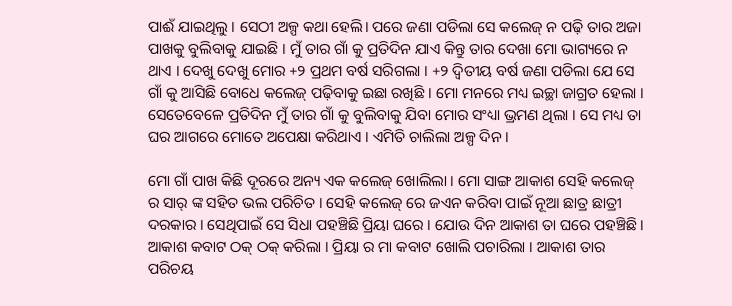ପାଈଁ ଯାଇଥିଲୁ । ସେଠୀ ଅଳ୍ପ କଥା ହେଲି। ପରେ ଜଣା ପଡିଲା ସେ କଲେଜ୍ ନ ପଢ଼ି ତାର ଅଜା ପାଖକୁ ବୁଲିବାକୁ ଯାଇଛି । ମୁଁ ତାର ଗାଁ କୁ ପ୍ରତିଦିନ ଯାଏ କିନ୍ତୁ ତାର ଦେଖା ମୋ ଭାଗ୍ୟରେ ନ ଥାଏ । ଦେଖୁ ଦେଖୁ ମୋର +୨ ପ୍ରଥମ ବର୍ଷ ସରିଗଲା । +୨ ଦ୍ଵିତୀୟ ବର୍ଷ ଜଣା ପଡିଲା ଯେ ସେ ଗାଁ କୁ ଆସିଛି ବୋଧେ କଲେଜ୍ ପଢ଼ିବାକୁ ଇଛା ରଖିଛି । ମୋ ମନରେ ମଧ୍ୟ ଇଚ୍ଛା ଜାଗ୍ରତ ହେଲା । ସେତେବେଳେ ପ୍ରତିଦିନ ମୁଁ ତାର ଗାଁ କୁ ବୁଲିବାକୁ ଯିବା ମୋର ସଂଧ୍ୟା ଭ୍ରମଣ ଥିଲା । ସେ ମଧ୍ୟ ତା ଘର ଆଗରେ ମୋତେ ଅପେକ୍ଷା କରିଥାଏ । ଏମିତି ଚାଲିଲା ଅଳ୍ପ ଦିନ ।

ମୋ ଗାଁ ପାଖ କିଛି ଦୂରରେ ଅନ୍ୟ ଏକ କଲେଜ୍ ଖୋଲିଲା । ମୋ ସାଙ୍ଗ ଆକାଶ ସେହି କଲେଜ୍ ର ସାର୍ ଙ୍କ ସହିତ ଭଲ ପରିଚିତ । ସେହି କଲେଜ୍ ରେ ଜଏନ କରିବା ପାଇଁ ନୂଆ ଛାତ୍ର ଛାତ୍ରୀ ଦରକାର । ସେଥିପାଇଁ ସେ ସିଧା ପହଞ୍ଚିଛି ପ୍ରିୟା ଘରେ । ଯୋଉ ଦିନ ଆକାଶ ତା ଘରେ ପହଞ୍ଚିଛି। ଆକାଶ କବାଟ ଠକ୍ ଠକ୍ କରିଲା । ପ୍ରିୟା ର ମା କବାଟ ଖୋଲି ପଚାରିଲା । ଆକାଶ ତାର ପରିଚୟ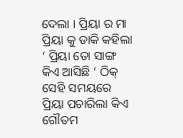ଦେଲା । ପ୍ରିୟା ର ମା ପ୍ରିୟା କୁ ଡାକି କହିଲା ‘ ପ୍ରିୟା ତୋ ସାଙ୍ଗ କିଏ ଆସିଛି ‘ ଠିକ୍ ସେହି ସମୟରେ ପ୍ରିୟା ପଚାରିଲା କିଏ ଗୌତମ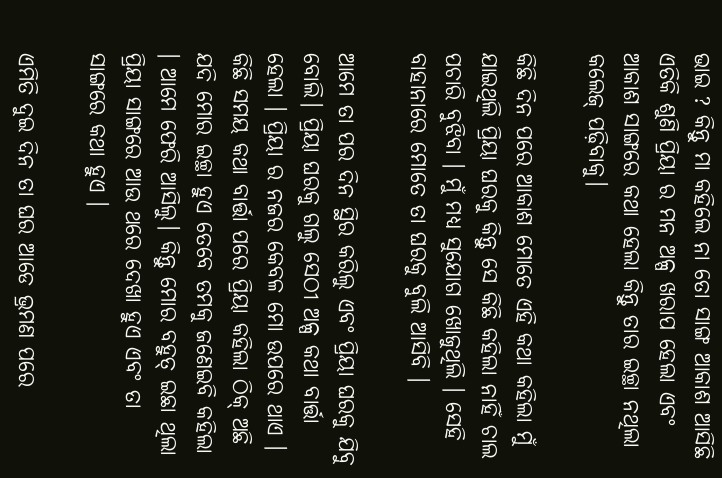ଭାଇ ? କିନ୍ତୁ ମା କହିଲେ ନା ତୋ ସାଙ୍ଗ ଆକାଶ ଆସିଛି ଏତିକି ଶୁଣି ପ୍ରିୟା ର ମନ ଅଳ୍ପ ଖରାପ ହେଲା ଏବଂ ଆକାଶ ସାଙ୍ଗରେ କଥା ହେଲା କିନ୍ତୁ ତାର ଇଚ୍ଛା ନଥିଲା କଲେଜ୍ ପଢ଼ିବାକୁ।

କିଛି ଦିନ ପରେ ଆକାଶ ମୋତେ ଏହି କଥା କହିଲା ମୁଁ ଯାଇଥିଲି ପ୍ରିୟା ଘରକୁ କିନ୍ତୁ ସେ କିଛି କହିଲା ନାହିଁ ଚାଲ ପଚାରି ବୁଝିବା । ମୁଁ ମଧ୍ଯ ସୁଯୋଗ ଖୋଜୁଥିଲି । ସେହି ବାହାନାରେ ମୋତେ ତା ଘରକୁ ବୁଲି ଆସିବି ।

ଆମେ ତା ପର ଦିନ ସ୍ଥିର କରିଲୁ ଏବଂ ପ୍ରିୟା ଘରକୁ ଯିବୁ ବୋଲି। ପ୍ରିୟା ଘରକୁ ଗଲୁ ସେଠୀ ଅଳ୍ପ କଥା ବାର୍ତ୍ତା ହେଲା । ପ୍ରିୟା ର ନଜର କେବଳ ମୋ ଉପରେ ଥାଏ । କିଛି ସମୟ କଥା ବାର୍ତ୍ତା ପରେ ପ୍ରିୟା କହିଲା ଠିକ୍ ଅଛି ଯଦି ମୋର ଇଚ୍ଛା ହୁଏ ତେବେ ତମକୁ ଜଣେଇବି କହିଲା । ଆମେ ଫେରି ଆସିଲୁ। କିନ୍ତୁ ମୋର ବହୁତ୍ ଇଛା ଥିଲା ପ୍ରିୟା ସାଙ୍ଗରେ ଆଉ ଥରେ ଦେଖା ହୁଏ ଏବଂ ତା ସାଙ୍ଗରେ କଥା ହୁଏ ।

ଏମିତି ଦୁଇ ଦିନ ତା ଘର ଆଡେ ଭ୍ରମଣ ପରେ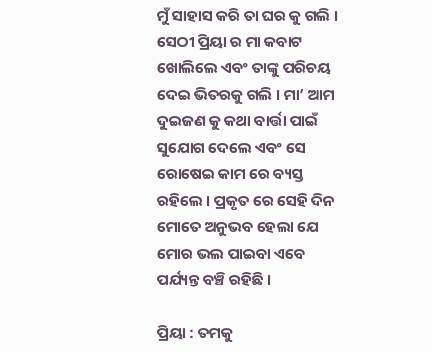ମୁଁ ସାହାସ କରି ତା ଘର କୁ ଗଲି । ସେଠୀ ପ୍ରିୟା ର ମା କବାଟ ଖୋଲିଲେ ଏବଂ ତାଙ୍କୁ ପରିଚୟ ଦେଇ ଭିତରକୁ ଗଲି । ମା’ ଆମ ଦୁଇଜଣ କୁ କଥା ବାର୍ତ୍ତା ପାଇଁ ସୁଯୋଗ ଦେଲେ ଏବଂ ସେ ରୋଷେଇ କାମ ରେ ବ୍ୟସ୍ତ ରହିଲେ । ପ୍ରକୃତ ରେ ସେହି ଦିନ ମୋତେ ଅନୁଭବ ହେଲା ଯେ ମୋର ଭଲ ପାଇବା ଏବେ ପର୍ଯ୍ୟନ୍ତ ବଞ୍ଚି ରହିଛି ।

ପ୍ରିୟା : ତମକୁ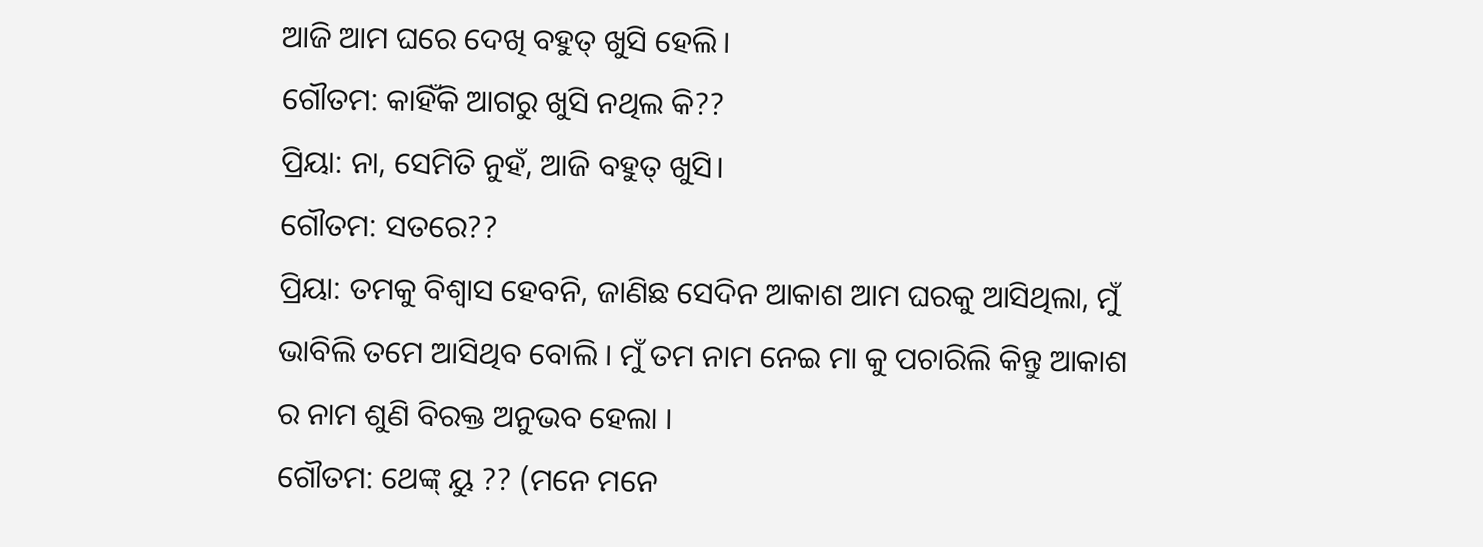ଆଜି ଆମ ଘରେ ଦେଖି ବହୁତ୍ ଖୁସି ହେଲି।
ଗୌତମ: କାହିଁକି ଆଗରୁ ଖୁସି ନଥିଲ କି??
ପ୍ରିୟା: ନା, ସେମିତି ନୁହଁ, ଆଜି ବହୁତ୍ ଖୁସି।
ଗୌତମ: ସତରେ??
ପ୍ରିୟା: ତମକୁ ବିଶ୍ୱାସ ହେବନି, ଜାଣିଛ ସେଦିନ ଆକାଶ ଆମ ଘରକୁ ଆସିଥିଲା, ମୁଁ ଭାବିଲି ତମେ ଆସିଥିବ ବୋଲି । ମୁଁ ତମ ନାମ ନେଇ ମା କୁ ପଚାରିଲି କିନ୍ତୁ ଆକାଶ ର ନାମ ଶୁଣି ବିରକ୍ତ ଅନୁଭବ ହେଲା ।
ଗୌତମ: ଥେଙ୍କ୍ ୟୁ ?? (ମନେ ମନେ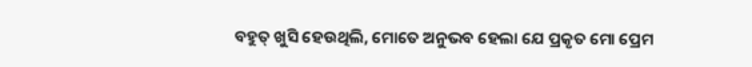ବହୁତ୍ ଖୁସି ହେଉଥିଲି, ମୋତେ ଅନୁଭବ ହେଲା ଯେ ପ୍ରକୃତ ମୋ ପ୍ରେମ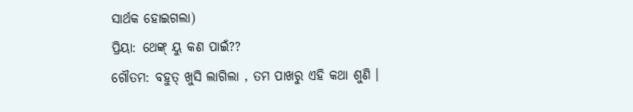ସାର୍ଥକ ହୋଇଗଲା)
ପ୍ରିୟା: ଥେଙ୍କ୍ ୟୁ କଣ ପାଇଁ??
ଗୌତମ: ବହୁତ୍ ଖୁସି ଲାଗିଲା , ତମ ପାଖରୁ ଏହି କଥା ଶୁଣି ।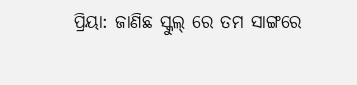ପ୍ରିୟା: ଜାଣିଛ ସ୍କୁଲ୍ ରେ ତମ ସାଙ୍ଗରେ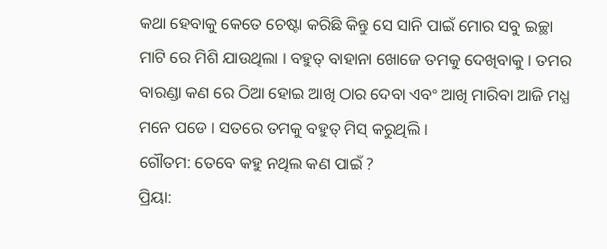କଥା ହେବାକୁ କେତେ ଚେଷ୍ଟା କରିଛି କିନ୍ତୁ ସେ ସାନି ପାଇଁ ମୋର ସବୁ ଇଚ୍ଛା ମାଟି ରେ ମିଶି ଯାଉଥିଲା । ବହୁତ୍ ବାହାନା ଖୋଜେ ତମକୁ ଦେଖିବାକୁ । ତମର ବାରଣ୍ଡା କଣ ରେ ଠିଆ ହୋଇ ଆଖି ଠାର ଦେବା ଏବଂ ଆଖି ମାରିବା ଆଜି ମଧ୍ଯ ମନେ ପଡେ । ସତରେ ତମକୁ ବହୁତ୍ ମିସ୍ କରୁଥିଲି ।
ଗୌତମ: ତେବେ କହୁ ନଥିଲ କଣ ପାଇଁ ?
ପ୍ରିୟା: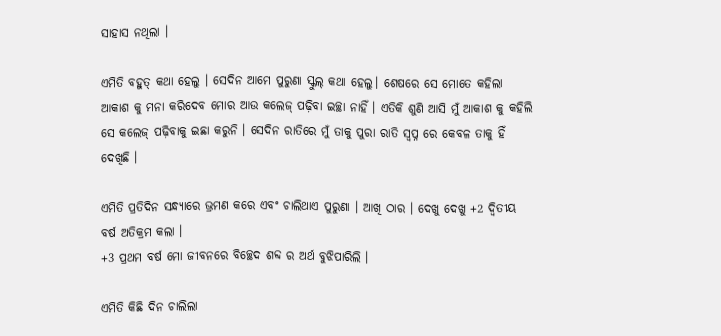ସାହାସ ନଥିଲା ।

ଏମିତି ବହୁତ୍ କଥା ହେଲୁ । ସେଦିନ ଆମେ ପୁରୁଣା ସ୍କୁଲ୍ କଥା ହେଲୁ। ଶେଷରେ ସେ ମୋତେ କହିଲା ଆକାଶ କୁ ମନା କରିଦେବ ମୋର ଆଉ କଲେଜ୍ ପଢ଼ିବା ଇଚ୍ଛା ନାହିଁ । ଏତିକି ଶୁଣି ଆସି ମୁଁ ଆକାଶ କୁ କହିଲି ସେ କଲେଜ୍ ପଢ଼ିବାକୁ ଇଛା କରୁନି । ସେଦିନ ରାତିରେ ମୁଁ ତାକୁ ପୁରା ରାତି ସ୍ଵପ୍ନ ରେ କେବଳ ତାକୁ ହିଁ ଦେଖିଛି ।

ଏମିତି ପ୍ରତିଦିନ ସନ୍ଧ୍ୟାରେ ଭ୍ରମଣ କରେ ଏବଂ ଚାଲିଥାଏ ପୁରୁଣା । ଆଖି ଠାର । ଦେଖୁ ଦେଖୁ +2 ଦ୍ଵିତୀୟ ବର୍ଷ ଅତିକ୍ରମ କଲା ।
+3 ପ୍ରଥମ ବର୍ଷ ମୋ ଜୀବନରେ ବିଚ୍ଛେଦ ଶବ୍ଦ ର ଅର୍ଥ ବୁଝିପାରିଲି ।

ଏମିତି କିଛି ଦିନ ଚାଲିଲା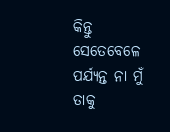କିନ୍ତୁ ସେତେବେଳେ ପର୍ଯ୍ୟନ୍ତ ନା ମୁଁ ତାକୁ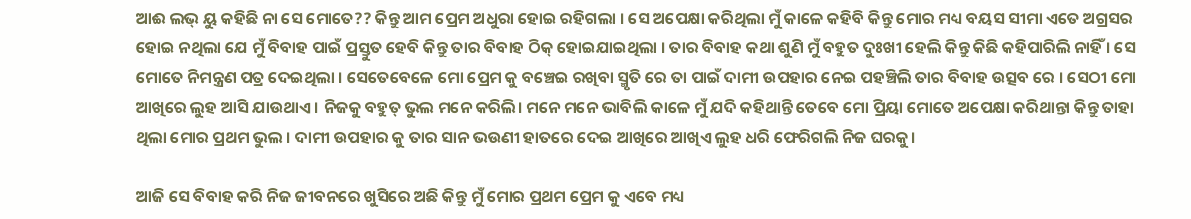ଆଈ ଲଭ୍ ୟୁ କହିଛି ନା ସେ ମୋତେ?? କିନ୍ତୁ ଆମ ପ୍ରେମ ଅଧୁରା ହୋଇ ରହିଗଲା । ସେ ଅପେକ୍ଷା କରିଥିଲା ମୁଁ କାଳେ କହିବି କିନ୍ତୁ ମୋର ମଧ୍ୟ ବୟସ ସୀମା ଏତେ ଅଗ୍ରସର ହୋଇ ନଥିଲା ଯେ ମୁଁ ବିବାହ ପାଇଁ ପ୍ରସ୍ତୁତ ହେବି କିନ୍ତୁ ତାର ବିବାହ ଠିକ୍ ହୋଇଯାଇଥିଲା । ତାର ବିବାହ କଥା ଶୁଣି ମୁଁ ବହୁତ ଦୁଃଖୀ ହେଲି କିନ୍ତୁ କିଛି କହିପାରିଲି ନାହିଁ । ସେ ମୋତେ ନିମନ୍ତ୍ରଣ ପତ୍ର ଦେଇଥିଲା । ସେତେବେଳେ ମୋ ପ୍ରେମ କୁ ବଞ୍ଚେଇ ରଖିବା ସ୍ମୃତି ରେ ତା ପାଇଁ ଦାମୀ ଉପହାର ନେଇ ପହଞ୍ଚିଲି ତାର ବିବାହ ଉତ୍ସବ ରେ । ସେଠୀ ମୋ ଆଖିରେ ଲୁହ ଆସି ଯାଉଥାଏ । ନିଜକୁ ବହୁତ୍ ଭୁଲ ମନେ କରିଲି। ମନେ ମନେ ଭାବିଲି କାଳେ ମୁଁ ଯଦି କହିଥାନ୍ତି ତେବେ ମୋ ପ୍ରିୟା ମୋତେ ଅପେକ୍ଷା କରିଥାନ୍ତା କିନ୍ତୁ ତାହା ଥିଲା ମୋର ପ୍ରଥମ ଭୁଲ । ଦାମୀ ଉପହାର କୁ ତାର ସାନ ଭଉଣୀ ହାତରେ ଦେଇ ଆଖିରେ ଆଖିଏ ଲୁହ ଧରି ଫେରିଗଲି ନିଜ ଘରକୁ।

ଆଜି ସେ ବିବାହ କରି ନିଜ ଜୀବନରେ ଖୁସିରେ ଅଛି କିନ୍ତୁ ମୁଁ ମୋର ପ୍ରଥମ ପ୍ରେମ କୁ ଏବେ ମଧ୍ୟ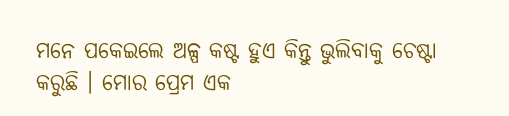ମନେ ପକେଇଲେ ଅଳ୍ପ କଷ୍ଟ ହୁଏ କିନ୍ତୁ ଭୁଲିବାକୁ ଚେଷ୍ଟା କରୁଛି । ମୋର ପ୍ରେମ ଏକ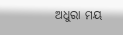ଅଧୁରା ମୟ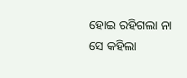ହୋଇ ରହିଗଲା ନା ସେ କହିଲା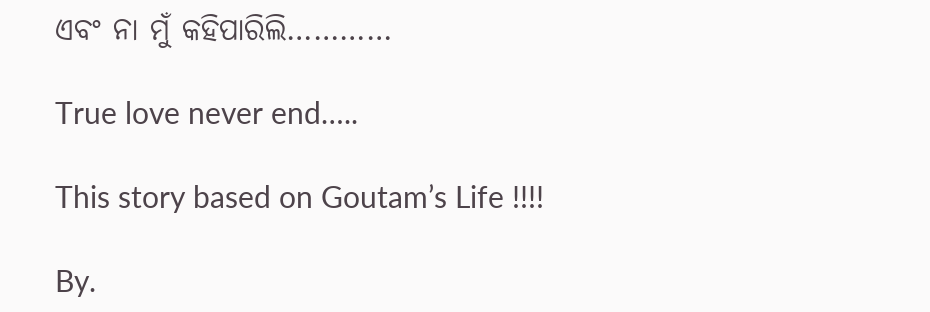ଏବଂ ନା ମୁଁ କହିପାରିଲି…………

True love never end…..

This story based on Goutam’s Life !!!!

By.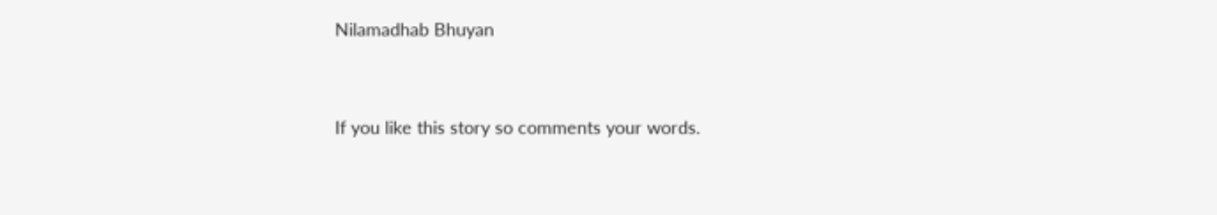Nilamadhab Bhuyan




If you like this story so comments your words.